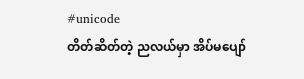#unicode
တိတ်ဆိတ်တဲ့ ညလယ်မှာ အိပ်မပျော်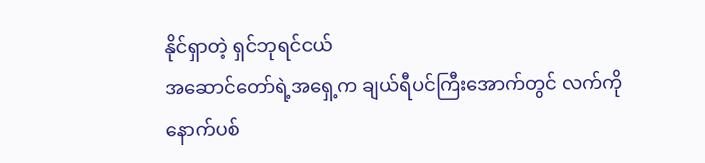နိုင်ရှာတဲ့ ရှင်ဘုရင်ငယ်
အဆောင်တော်ရဲ့အရှေ့က ချယ်ရီပင်ကြီးအောက်တွင် လက်ကိုနောက်ပစ်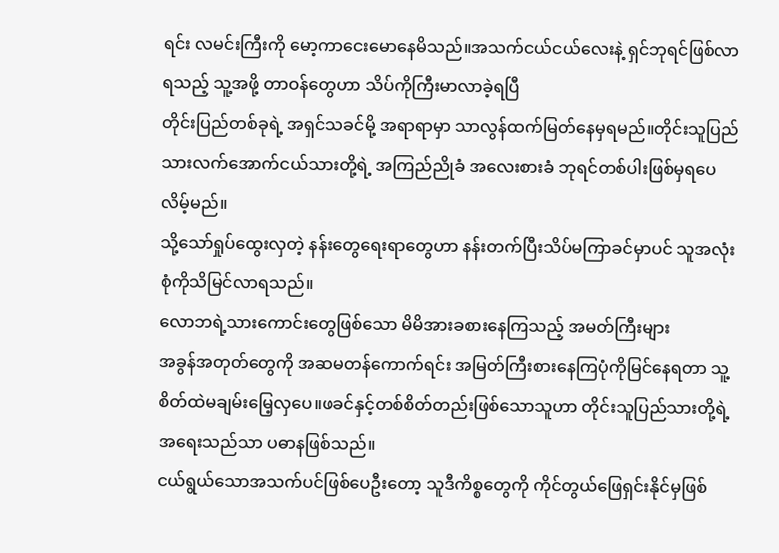ရင်း လမင်းကြီးကို မော့ကာငေးမောနေမိသည်။အသက်ငယ်ငယ်လေးနဲ့ ရှင်ဘုရင်ဖြစ်လာရသည့် သူ့အဖို့ တာဝန်တွေဟာ သိပ်ကိုကြီးမာလာခဲ့ရပြီ
တိုင်းပြည်တစ်ခုရဲ့ အရှင်သခင်မို့ အရာရာမှာ သာလွန်ထက်မြတ်နေမှရမည်။တိုင်းသူပြည်သားလက်အောက်ငယ်သားတို့ရဲ့ အကြည်ညိုခံ အလေးစားခံ ဘုရင်တစ်ပါးဖြစ်မှရပေလိမ့်မည်။
သို့သော်ရှုပ်ထွေးလှတဲ့ နန်းတွေရေးရာတွေဟာ နန်းတက်ပြီးသိပ်မကြာခင်မှာပင် သူအလုံးစုံကိုသိမြင်လာရသည်။
လောဘရဲ့သားကောင်းတွေဖြစ်သော မိမိအားခစားနေကြသည့် အမတ်ကြီးများ
အခွန်အတုတ်တွေကို အဆမတန်ကောက်ရင်း အမြတ်ကြီးစားနေကြပုံကိုမြင်နေရတာ သူ့စိတ်ထဲမချမ်းမြေ့လှပေ။ဖခင်နှင့်တစ်စိတ်တည်းဖြစ်သောသူဟာ တိုင်းသူပြည်သားတို့ရဲ့အရေးသည်သာ ပဓာနဖြစ်သည်။
ငယ်ရွယ်သောအသက်ပင်ဖြစ်ပေဦးတော့ သူဒီကိစ္စတွေကို ကိုင်တွယ်ဖြေရှင်းနိုင်မှဖြစ်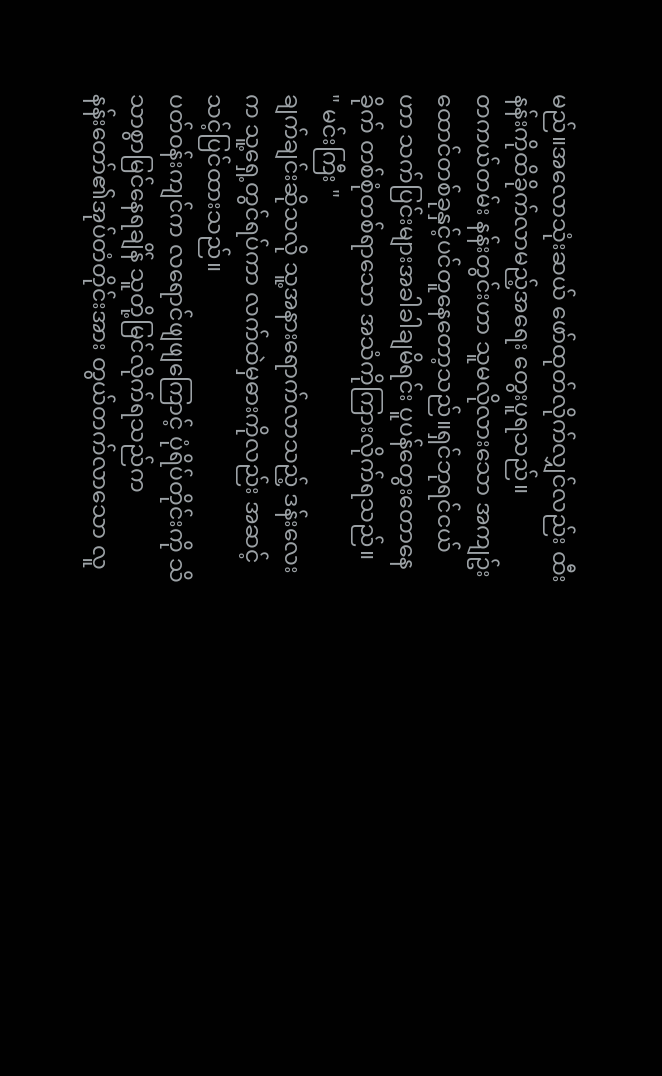မည်။အလောသုံးဆယ် ဖော်ထုတ်လိုက်လျှင်လည်း ထီးနန်းကိုထိခိုက်လာမည့်အရေး တွေးပူရသည်။
တကယ်တမ်း နန်းတွင်းဟာ သူမလိုလားသော အကျဥ်းထောင်တစ်ခုနှင့်ပင်တူနေတော့သည်။ရှင်ဘုရင်ငယ်ဟာ သက်ပြင်းများအခါခါချမိရင်း ပူပန်တွေးတောနေခိုက် တစ်စုံတစ်ရာသော အသံကိုကြားလိုက်ရသည်။
" မင်းကြီး "
ချက်ချင်းဆိုသလို သူ့အနားရောက်လာသည့် ဒန်းလေးက သူ့ရှေ့တွင်ရပ်ကာ လက်ထဲမှဓားကိုလည်း အဆင့်သင့်ပြင်ထားသည်။
ပတ်ဝန်းကျင်က လရောင်ဖျဖျကြောင့် ပုံရိပ်တိုင်းကို သိသာစွာမြင်နေရချိန် သူတို့မြင်လိုက်ရသည်က
နန်းတော်၏အုပ်တံတိုင်းအား တွယ်တက်လာသော လူ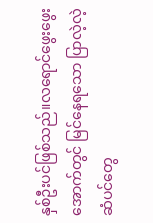နှစ်ဦးပင်ဖြစ်သည်။လရောင်ဖွေးဖွေးအောက်တွင် မြင်နေရသော ပြာလဲ့လဲ့ဆံပင်တွေ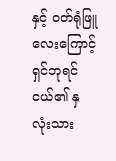နှင့် ဝတ်ရုံဖြူလေးကြောင့် ရှင်ဘုရင်ငယ်၏ နှလုံးသား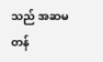သည် အဆမတန်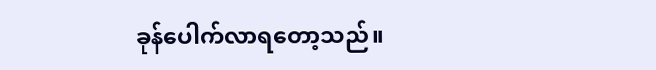ခုန်ပေါက်လာရတော့သည်။